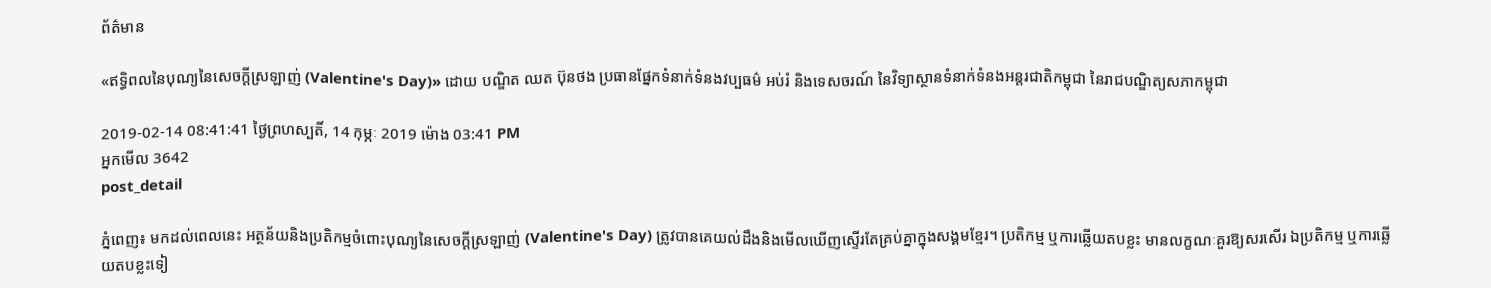ព័ត៌មាន

«ឥទ្ធិពលនៃបុណ្យនៃសេចក្ដីស្រឡាញ់ (Valentine's Day)» ដោយ បណ្ឌិត ឈត ប៊ុនថង ប្រធានផ្នែកទំនាក់ទំនងវប្បធម៌ អប់រំ និងទេសចរណ៍ នៃវិទ្យាស្ថានទំនាក់ទំនងអន្តរជាតិកម្ពុជា នៃរាជបណ្ឌិត្យសភាកម្ពុជា

2019-02-14 08:41:41 ថ្ងៃព្រហស្បតិ៍, 14 កុម្ភៈ 2019 ម៉ោង 03:41 PM
អ្នកមើល 3642
post_detail

ភ្នំពេញ៖ មកដល់ពេលនេះ អត្ថន័យនិងប្រតិកម្មចំពោះបុណ្យនៃសេចក្ដីស្រឡាញ់ (Valentine's Day) ត្រូវបានគេយល់ដឹងនិងមើលឃើញស្ទើរតែគ្រប់គ្នាក្នុងសង្គមខ្មែរ។ ប្រតិកម្ម ឬការឆ្លើយតបខ្លះ មានលក្ខណៈគួរឱ្យសរសើរ ឯប្រតិកម្ម ឬការឆ្លើយតបខ្លះទៀ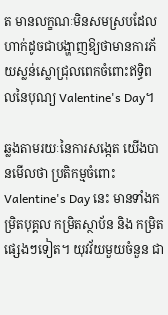ត មានលក្ខណៈមិនសមស្របដែលហាក់ដូចជាបង្ហាញឱ្យថាមានការភ័យស្លន់ស្លោជ្រុលពេកចំពោះឥទ្ធិពលនៃបុណ្យ Valentine's Day។

ឆ្លងតាមរយៈនៃការសង្កេត យើងបានមើលថា ប្រតិកម្មចំពោះ Valentine's Day នេះ មានទាំងកម្រិតបុគ្គល កម្រិតស្ថាប័ន និង កម្រិតផ្សេងៗទៀត។ យុវវ័យមួយចំនួន ជា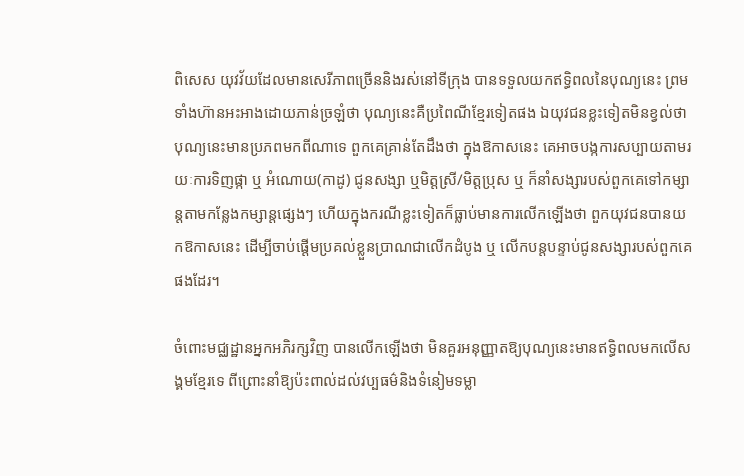ពិសេស យុវវ័យដែលមានសេរីភាពច្រើននិងរស់នៅទីក្រុង បានទទួលយកឥទ្ធិពលនៃបុណ្យនេះ ព្រមទាំងហ៊ានអះអាងដោយភាន់ច្រឡំថា បុណ្យនេះគឺប្រពៃណីខ្មែរទៀតផង ឯយុវជនខ្លះទៀតមិនខ្វល់ថា បុណ្យនេះមានប្រភពមកពីណាទេ ពួកគេគ្រាន់តែដឹងថា ក្នុងឱកាសនេះ គេអាចបង្កការសប្បាយតាមរយៈការទិញផ្កា ឬ អំណោយ(កាដូ) ជូនសង្សា ឬមិត្តស្រី/មិត្តប្រុស ឬ ក៏នាំសង្សារបស់ពួកគេទៅកម្សាន្តតាមកន្លែងកម្សាន្តផ្សេងៗ ហើយក្នុងករណីខ្លះទៀតក៏ធ្លាប់មានការលើកឡើងថា ពួកយុវជនបានយកឱកាសនេះ ដើម្បីចាប់ផ្ដើមប្រគល់ខ្លួនប្រាណជាលើកដំបូង ឬ លើកបន្តបន្ទាប់ជូនសង្សារបស់ពួកគេផងដែរ។

ចំពោះមជ្ឈដ្ឋានអ្នកអភិរក្សវិញ បានលើកឡើងថា មិនគួរអនុញ្ញាតឱ្យបុណ្យនេះមានឥទ្ធិពលមកលើសង្គមខ្មែរទេ ពីព្រោះនាំឱ្យប៉ះពាល់ដល់វប្បធម៌និងទំនៀមទម្លា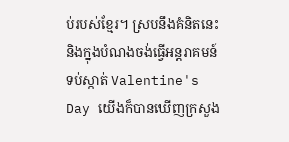ប់របស់ខ្មែរ។ ស្របនឹងគំនិតនេះ និងក្នុងបំណងចង់ធ្វើអន្តរាគមន៍ទប់ស្កាត់ Valentine's Day យើងក៏បានឃើញក្រសួង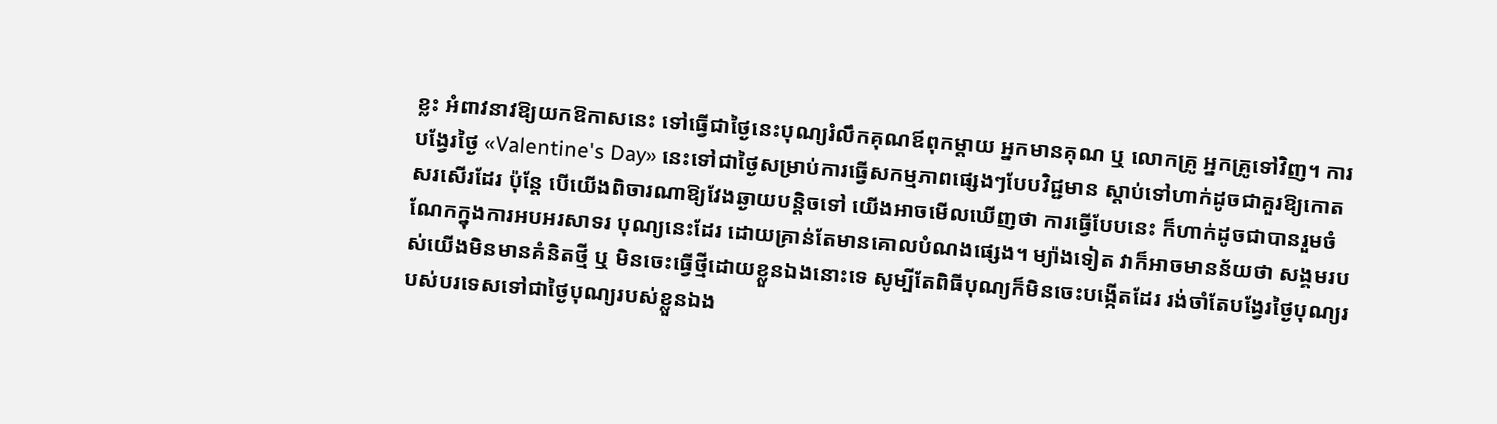ខ្លះ អំពាវនាវឱ្យយកឱកាសនេះ ទៅធ្វើជាថ្ងៃនេះបុណ្យរំលឹកគុណឪពុកម្ដាយ អ្នកមានគុណ ឬ លោកគ្រូ អ្នកគ្រូទៅវិញ។ ការបង្វែរថ្ងៃ «Valentine's Day» នេះទៅជាថ្ងៃសម្រាប់ការធ្វើសកម្មភាពផ្សេងៗបែបវិជ្ជមាន ស្ដាប់ទៅហាក់ដូចជាគួរឱ្យកោតសរសើរដែរ ប៉ុន្តែ បើយើងពិចារណាឱ្យវែងឆ្ងាយបន្តិចទៅ យើងអាចមើលឃើញថា ការធ្វើបែបនេះ ក៏ហាក់ដូចជាបានរួមចំណែកក្នុងការអបអរសាទរ បុណ្យនេះដែរ ដោយគ្រាន់តែមានគោលបំណងផ្សេង។ ម្យ៉ាងទៀត វាក៏អាចមានន័យថា សង្គមរបស់យើងមិនមានគំនិតថ្មី ឬ មិនចេះធ្វើថ្មីដោយខ្លួនឯងនោះទេ សូម្បីតែពិធីបុណ្យក៏មិនចេះបង្កើតដែរ រង់ចាំតែបង្វែរថ្ងៃបុណ្យរបស់បរទេសទៅជាថ្ងៃបុណ្យរបស់ខ្លួនឯង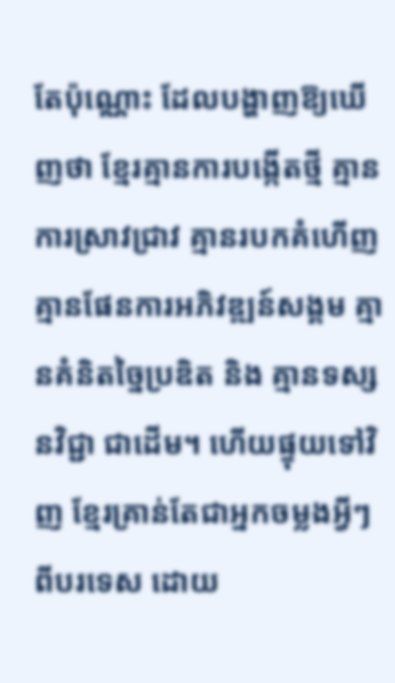តែប៉ុណ្ណោះ ដែលបង្ហាញឱ្យឃើញថា ខ្មែរគ្មានការបង្កើតថ្មី គ្មានការស្រាវជ្រាវ គ្មានរបកគំហើញ គ្មានផែនការអភិវឌ្ឍន៍សង្គម គ្មានគំនិតច្នៃប្រឌិត និង គ្មានទស្សនវិជ្ជា ជាដើម។ ហើយផ្ទុយទៅវិញ ខ្មែរគ្រាន់តែជាអ្នកចម្លងអ្វីៗពីបរទេស ដោយ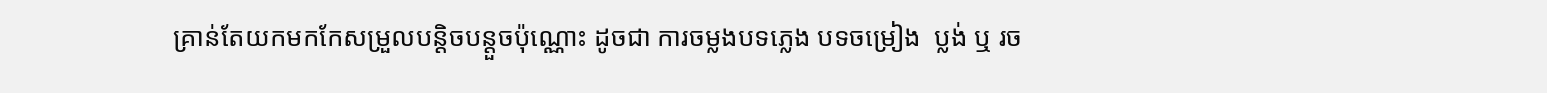គ្រាន់តែយកមកកែសម្រួលបន្តិចបន្តួចប៉ុណ្ណោះ ដូចជា ការចម្លងបទភ្លេង បទចម្រៀង  ប្លង់ ឬ រច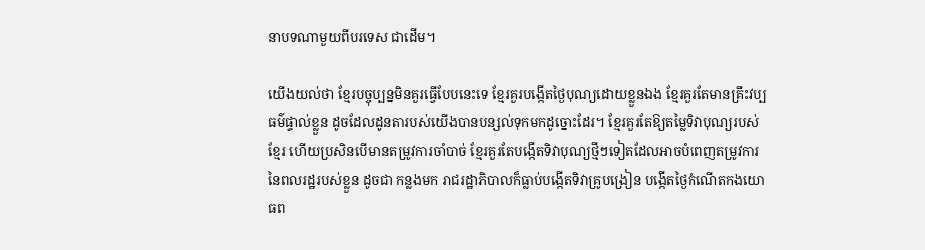នាបទណាមួយពីបរទេស ជាដើម។

យើងយល់ថា ខ្មែរបច្ចុប្បន្នមិនគួរធ្វើបែបនេះទេ ខ្មែរគួរបង្កើតថ្ងៃបុណ្យដោយខ្លួនឯង ខ្មែរគួរតែមានគ្រឹះវប្បធម៌ផ្ទាល់ខ្លួន ដូចដែលដូនតារបស់យើងបានបន្សល់ទុកមកដូច្នោះដែរ។ ខ្មែរគួរតែឱ្យតម្លៃទិវាបុណ្យរបស់ខ្មែរ ហើយប្រសិនបើមានតម្រូវការចាំបាច់ ខ្មែរគួរតែបង្កើតទិវាបុណ្យថ្មីៗទៀតដែលអាចបំពេញតម្រូវការនៃពលរដ្ឋរបស់ខ្លួន ដូចជា កន្លងមក រាជរដ្ឋាភិបាលក៏ធ្លាប់បង្កើតទិវាគ្រូបង្រៀន បង្កើតថ្ងៃកំណើតកងយោធព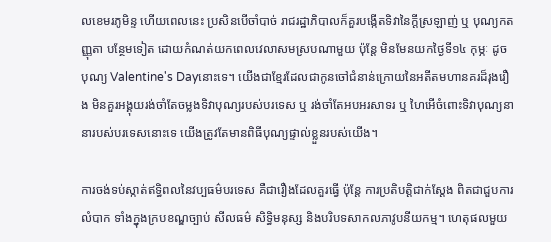លខេមរភូមិន្ទ ហើយពេលនេះ ប្រសិនបើចាំបាច់ រាជរដ្ឋាភិបាលក៏គួរបង្កើតទិវានៃក្ដីស្រឡាញ់ ឬ បុណ្យកតញ្ញុតា បន្ថែមទៀត ដោយកំណត់យកពេលវេលាសមស្របណាមួយ ប៉ុន្តែ មិនមែនយកថ្ងៃទី១៤ កុម្ភៈ ដូចបុណ្យ Valentine's Dayនោះទេ។ យើងជាខ្មែរដែលជាកូនចៅជំនាន់ក្រោយនៃអតីតមហានគរដ៏រុងរឿង មិនគួរអង្គុយរង់ចាំតែចម្លងទិវាបុណ្យរបស់បរទេស ឬ រង់ចាំតែអបអរសាទរ ឬ ហៃអើចំពោះទិវាបុណ្យនានារបស់បរទេសនោះទេ យើងត្រូវតែមានពិធីបុណ្យផ្ទាល់ខ្លួនរបស់យើង។

ការចង់ទប់ស្កាត់ឥទ្ធិពលនៃវប្បធម៌បរទេស គឺជារឿងដែលគួរធ្វើ ប៉ុន្តែ ការប្រតិបត្តិជាក់ស្ដែង ពិតជាជួបការលំបាក ទាំងក្នុងក្របខណ្ឌច្បាប់ សីលធម៌ សិទ្ធិមនុស្ស និងបរិបទសាកលភាវូបនីយកម្ម។ ហេតុផលមួយ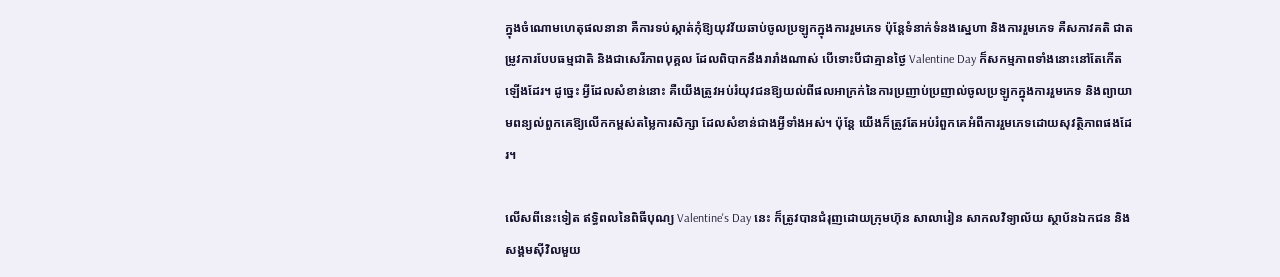ក្នុងចំណោមហេតុផលនានា គឺការទប់ស្កាត់កុំឱ្យយុវវ័យឆាប់ចូលប្រឡូកក្នុងការរួមភេទ ប៉ុន្តែទំនាក់ទំនងស្នេហា និងការរួមភេទ គឺសភាវគតិ ជាតម្រូវការបែបធម្មជាតិ និងជាសេរីភាពបុគ្គល ដែលពិបាកនឹងរារាំងណាស់ បើទោះបីជាគ្មានថ្ងៃ Valentine Day ក៏សកម្មភាពទាំងនោះនៅតែកើតឡើងដែរ។ ដូច្នេះ អ្វីដែលសំខាន់នោះ គឺយើងត្រូវអប់រំយុវជនឱ្យយល់ពីផលអាក្រក់នៃការប្រញាប់ប្រញាល់ចូលប្រឡូកក្នុងការរួមភេទ និងព្យាយាមពន្យល់ពួកគេឱ្យលើកកម្ពស់តម្លៃការសិក្សា ដែលសំខាន់ជាងអ្វីទាំងអស់។ ប៉ុន្តែ យើងក៏ត្រូវតែអប់រំពួកគេអំពីការរួមភេទដោយសុវត្ថិភាពផងដែរ។

លើសពីនេះទៀត ឥទ្ធិពលនៃពិធីបុណ្យ Valentine's Day នេះ ក៏ត្រូវបានជំរុញដោយក្រុមហ៊ុន សាលារៀន សាកលវិទ្យាល័យ ស្ថាប័នឯកជន និងសង្គមស៊ីវិលមួយ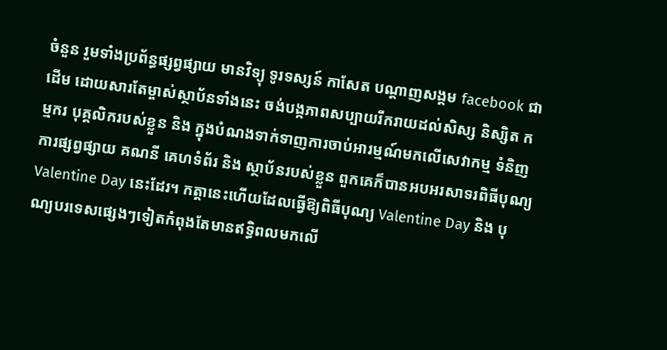ចំនួន រួមទាំងប្រព័ន្ធផ្សព្វផ្សាយ មានវិទ្យុ ទូរទស្សន៍ កាសែត បណ្ដាញសង្គម facebook ជាដើម ដោយសារតែម្ចាស់ស្ថាប័នទាំងនេះ ចង់បង្កភាពសប្បាយរីករាយដល់សិស្ស និស្សិត កម្មករ បុគ្គលិករបស់ខ្លួន និង ក្នុងបំណងទាក់ទាញការចាប់អារម្មណ៍មកលើសេវាកម្ម ទំនិញ ការផ្សព្វផ្សាយ គណនី គេហទំព័រ និង ស្ថាប័នរបស់ខ្លួន ពួកគេក៏បានអបអរសាទរពិធីបុណ្យ Valentine Day នេះដែរ។ កត្តានេះហើយដែលធ្វើឱ្យពិធីបុណ្យ Valentine Day និង បុណ្យបរទេសផ្សេងៗទៀតកំពុងតែមានឥទ្ធិពលមកលើ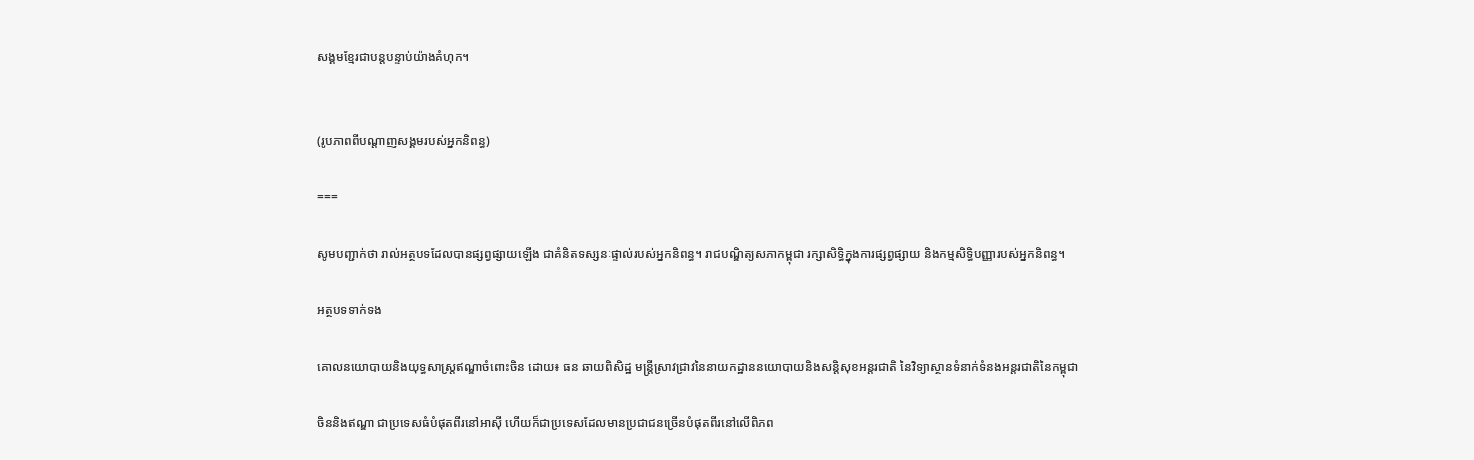សង្គមខ្មែរជាបន្តបន្ទាប់យ៉ាងគំហុក។


(រូបភាពពីបណ្តាញសង្គមរបស់អ្នកនិពន្ធ)

===

សូមបញ្ជាក់ថា រាល់អត្ថបទដែលបានផ្សព្វផ្សាយឡើង ជាគំនិតទស្សនៈផ្ទាល់របស់អ្នកនិពន្ធ។ រាជបណ្ឌិត្យសភាកម្ពុជា រក្សាសិទ្ធិក្នុងការផ្សព្វផ្សាយ និងកម្មសិទ្ធិបញ្ញារបស់អ្នកនិពន្ធ។

អត្ថបទទាក់ទង

គោលនយោបាយនិងយុទ្ធសាស្រ្តឥណ្ឌាចំពោះចិន ដោយ៖ ធន ឆាយពិសិដ្ឋ មន្រ្តីស្រាវជ្រាវនៃនាយកដ្ឋាននយោបាយនិងសន្តិសុខអន្តរជាតិ នៃវិទ្យាស្ថានទំនាក់ទំនងអន្តរជាតិនៃកម្ពុជា

ចិននិងឥណ្ឌា ជាប្រទេសធំបំផុតពីរនៅអាស៊ី ហើយក៏ជាប្រទេសដែលមានប្រជាជនច្រើនបំផុតពីរនៅលើពិភព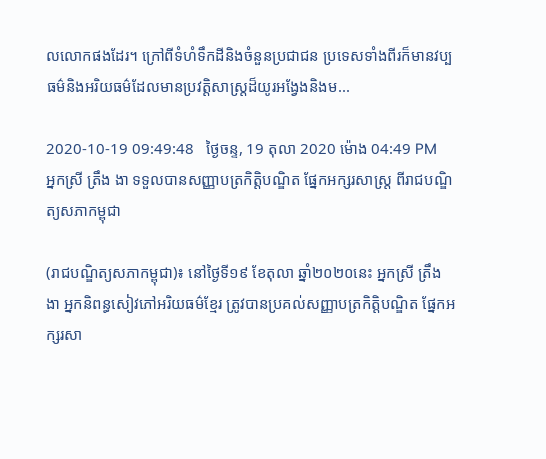លលោកផងដែរ។ ក្រៅពីទំហំទឹកដីនិងចំនួនប្រជាជន ប្រទេសទាំងពីរក៏មានវប្បធម៌និងអរិយធម៌ដែលមានប្រវត្តិសាស្រ្តដ៏យូរអង្វែងនិងម...

2020-10-19 09:49:48   ថ្ងៃចន្ទ, 19 តុលា 2020 ម៉ោង 04:49 PM
អ្នកស្រី ត្រឹង ងា ទទួលបានសញ្ញាបត្រកិត្តិបណ្ឌិត ផ្នែកអក្សរសាស្ត្រ ពីរាជបណ្ឌិត្យសភាកម្ពុជា

(រាជបណ្ឌិត្យសភាកម្ពុជា)៖ នៅថ្ងៃទី១៩ ខែតុលា ឆ្នាំ២០២០នេះ អ្នកស្រី ត្រឹង ងា អ្នកនិពន្ធសៀវភៅអរិយធម៌ខ្មែរ ត្រូវបានប្រគល់សញ្ញាបត្រកិត្តិបណ្ឌិត ផ្នែកអក្សរសា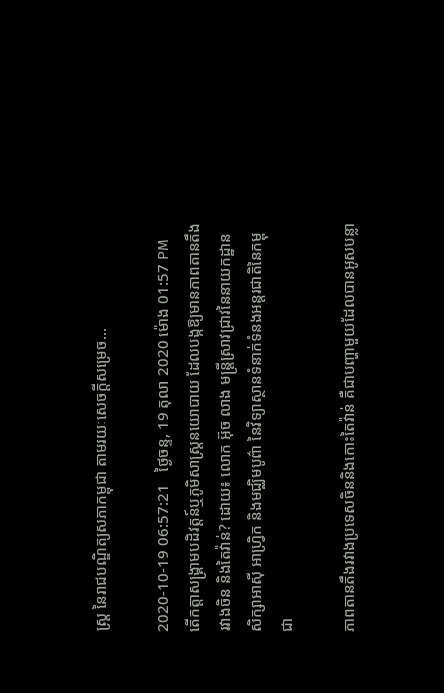ស្ត្រ នៃរាជបណ្ឌិត្យសភាកម្ពុជា តាមរយៈសេចក្ដីសម្រេច...

2020-10-19 06:57:21   ថ្ងៃចន្ទ, 19 តុលា 2020 ម៉ោង 01:57 PM
តើកត្តាសង្រ្គាមបដិវត្តន៍ឬភូមិសាស្ត្រនយោបាយ ដែលបង្កឱ្យមានភាពតានតឹងរវាងចិន និងតៃវ៉ាន់? ដោយ៖ លោក អ៊ុច លាង មន្ត្រីស្រាវជ្រាវនៃនាយកដ្ឋានសិក្សាអាស៊ី អាហ្វ្រិក និងមជ្ឈិមបូព៌ា នៃវិទ្យាស្ថានទំនាក់ទំនងអន្តរជាតិនៃកម្ពុជា

ភាពតានតឹងរវាងប្រទេសចិននិងកោះតៃវ៉ាន់ គឺជាបញ្ហាមួយដែលបានអូសបន្លា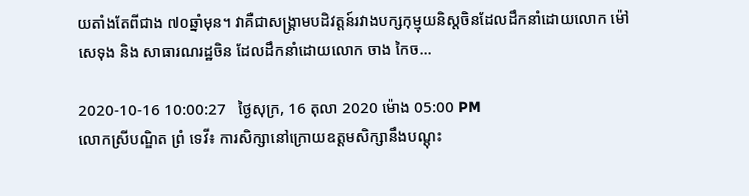យតាំងតែពីជាង ៧០ឆ្នាំមុន។ វាគឺជាសង្គ្រាមបដិវត្តន៍រវាងបក្សកុម្មុយនិស្តចិនដែលដឹកនាំដោយលោក ម៉ៅ សេទុង និង សាធារណរដ្ឋចិន ដែលដឹកនាំដោយលោក ចាង កៃច...

2020-10-16 10:00:27   ថ្ងៃសុក្រ, 16 តុលា 2020 ម៉ោង 05:00 PM
លោកស្រីបណ្ឌិត ព្រំ ទេវី៖ ការសិក្សានៅក្រោយឧត្ដមសិក្សានឹងបណ្ដុះ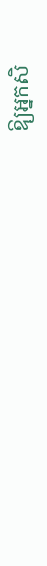ឱ្យអ្នកសិ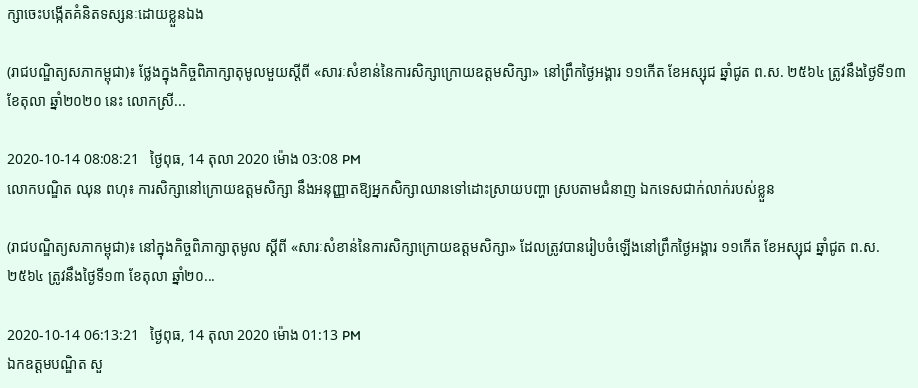ក្សាចេះបង្កើតគំនិតទស្សនៈដោយខ្លួនឯង

(រាជបណ្ឌិត្យសភាកម្ពុជា)៖ ថ្លែងក្នុងកិច្ចពិភាក្សាតុមូលមួយស្ដីពី «សារៈសំខាន់នៃការសិក្សាក្រោយឧត្ដមសិក្សា» នៅព្រឹកថ្ងៃអង្គារ ១១កើត ខែអស្សុជ ឆ្នាំជូត ព.ស. ២៥៦៤ ត្រូវនឹងថ្ងៃទី១៣ ខែតុលា ឆ្នាំ២០២០ នេះ លោកស្រី...

2020-10-14 08:08:21   ថ្ងៃពុធ, 14 តុលា 2020 ម៉ោង 03:08 PM
លោកបណ្ឌិត ឈុន ពហុ៖ ការសិក្សានៅក្រោយឧត្ដមសិក្សា នឹងអនុញ្ញាតឱ្យអ្នកសិក្សាឈានទៅដោះស្រាយបញ្ហា ស្របតាមជំនាញ ឯកទេសជាក់លាក់របស់ខ្លួន

(រាជបណ្ឌិត្យសភាកម្ពុជា)៖ នៅក្នុងកិច្ចពិភាក្សាតុមូល ស្ដីពី «សារៈសំខាន់នៃការសិក្សាក្រោយឧត្ដមសិក្សា» ដែលត្រូវបានរៀបចំឡើងនៅព្រឹកថ្ងៃអង្គារ ១១កើត ខែអស្សុជ ឆ្នាំជូត ព.ស. ២៥៦៤ ត្រូវនឹងថ្ងៃទី១៣ ខែតុលា ឆ្នាំ២០...

2020-10-14 06:13:21   ថ្ងៃពុធ, 14 តុលា 2020 ម៉ោង 01:13 PM
ឯកឧត្ដមបណ្ឌិត សួ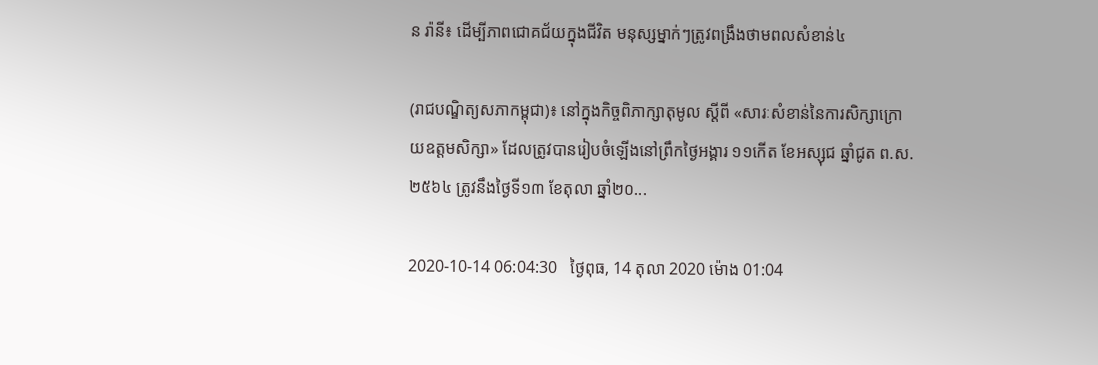ន រ៉ានី៖ ដើម្បីភាពជោគជ័យក្នុងជីវិត មនុស្សម្នាក់ៗត្រូវពង្រឹងថាមពលសំខាន់៤

(រាជបណ្ឌិត្យសភាកម្ពុជា)៖ នៅក្នុងកិច្ចពិភាក្សាតុមូល ស្ដីពី «សារៈសំខាន់នៃការសិក្សាក្រោយឧត្ដមសិក្សា» ដែលត្រូវបានរៀបចំឡើងនៅព្រឹកថ្ងៃអង្គារ ១១កើត ខែអស្សុជ ឆ្នាំជូត ព.ស. ២៥៦៤ ត្រូវនឹងថ្ងៃទី១៣ ខែតុលា ឆ្នាំ២០...

2020-10-14 06:04:30   ថ្ងៃពុធ, 14 តុលា 2020 ម៉ោង 01:04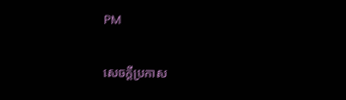PM

សេចក្តីប្រកាស